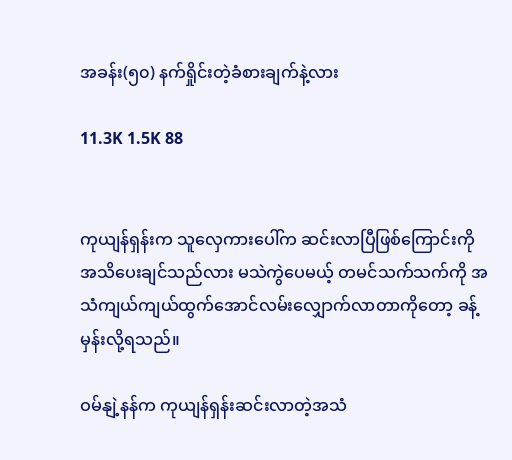အခန်း(၅၀) နက်ရှိုင်းတဲ့ခံစားချက်နဲ့လား

11.3K 1.5K 88


ကုယျန်ရှန်းက သူလှေကားပေါ်က ဆင်းလာပြီဖြစ်ကြောင်းကို အသိပေးချင်သည်လား မသဲကွဲပေမယ့် တမင်သက်သက်ကို အသံကျယ်ကျယ်ထွက်အောင်လမ်းလျှောက်လာတာကိုတော့ ခန့်မှန်းလို့ရသည်။

ဝမ်နျဲ့နန်က ကုယျန်ရှန်းဆင်းလာတဲ့အသံ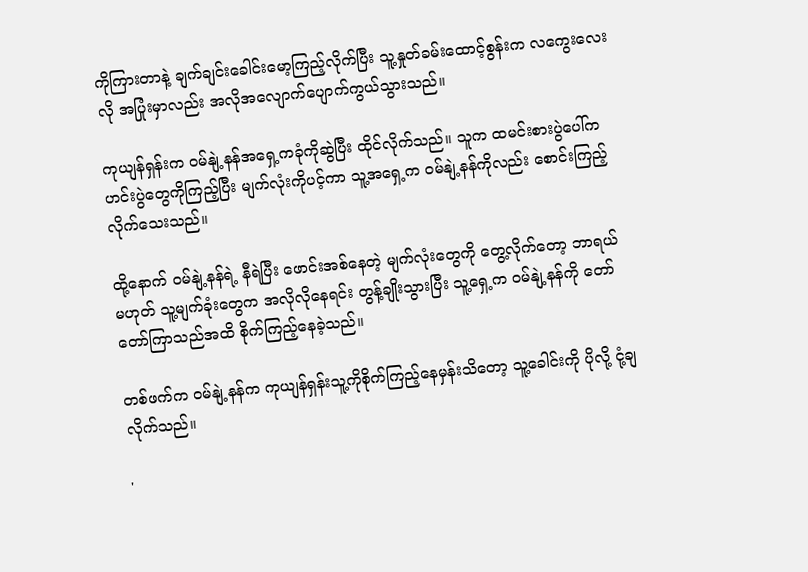ကိုကြားတာနဲ့ ချက်ချင်းခေါင်းမော့ကြည့်လိုက်ပြီး သူ့နှုတ်ခမ်းထောင့်စွန်းက လကွေးလေးလို အပြုံးမှာလည်း အလိုအလျောက်ပျောက်ကွယ်သွားသည်။

ကုယျန်ရှန်းက ဝမ်နျဲ့နန်အရှေ့ကခုံကိုဆွဲပြီး ထိုင်လိုက်သည်။ သူက ထမင်းစားပွဲပေါ်က ဟင်းပွဲတွေကိုကြည့်ပြီး မျက်လုံးကိုပင့်ကာ သူ့အရှေ့က ဝမ်နျဲ့နန်ကိုလည်း စောင်းကြည့်လိုက်သေးသည်။

ထို့နောက် ဝမ်နျဲ့နန်ရဲ့ နီရဲပြီး ဖောင်းအစ်နေတဲ့ မျက်လုံးတွေကို တွေ့လိုက်တော့ ဘာရယ်မဟုတ် သူ့မျက်ခုံးတွေက အလိုလိုနေရင်း တွန့်ချိုးသွားပြီး သူ့ရှေ့က ဝမ်နျဲ့နန်ကို တော်တော်ကြာသည်အထိ စိုက်ကြည့်နေခဲ့သည်။

တစ်ဖက်က ဝမ်နျဲ့နန်က ကုယျန်ရှန်းသူ့ကိုစိုက်ကြည့်နေမှန်းသိတော့ သူ့ခေါင်းကို ပိုလို့ ငုံ့ချလိုက်သည်။

'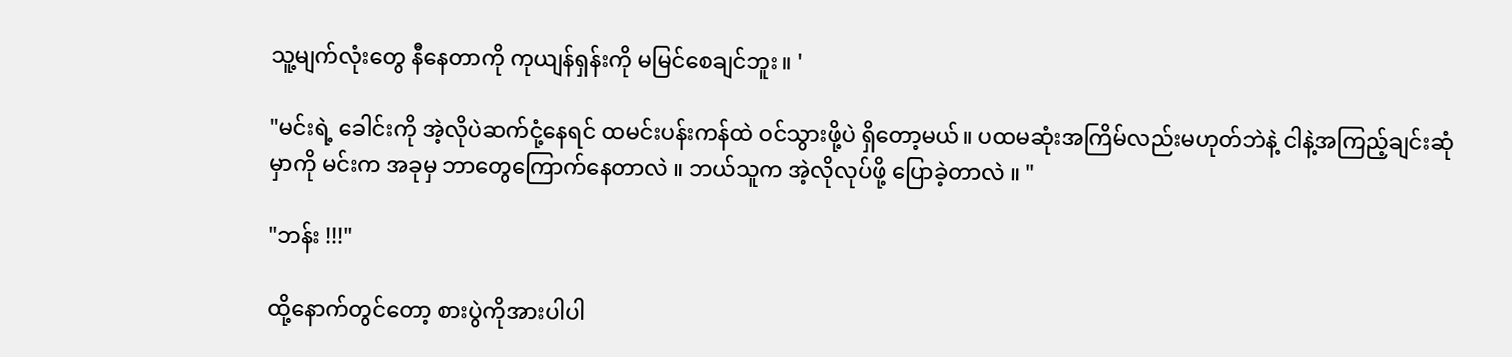သူ့မျက်လုံးတွေ နီနေတာကို ကုယျန်ရှန်းကို မမြင်စေချင်ဘူး။ '

"မင်းရဲ့ ခေါင်းကို အဲ့လိုပဲဆက်ငုံ့နေရင် ထမင်းပန်းကန်ထဲ ဝင်သွားဖို့ပဲ ရှိတော့မယ်။ ပထမဆုံးအကြိမ်လည်းမဟုတ်ဘဲနဲ့ ငါနဲ့အကြည့်ချင်းဆုံမှာကို မင်းက အခုမှ ဘာတွေကြောက်နေတာလဲ ။ ဘယ်သူက အဲ့လိုလုပ်ဖို့ ပြောခဲ့တာလဲ ။ "

"ဘန်း !!!"

ထို့နောက်တွင်တော့ စားပွဲကိုအားပါပါ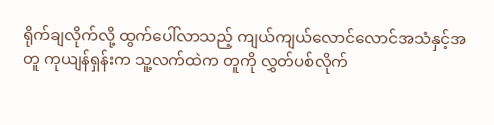ရိုက်ချလိုက်လို့ ထွက်ပေါ်လာသည့် ကျယ်ကျယ်လောင်လောင်အသံနှင့်အတူ ကုယျန်ရှန်းက သူ့လက်ထဲက တူကို လွှတ်ပစ်လိုက်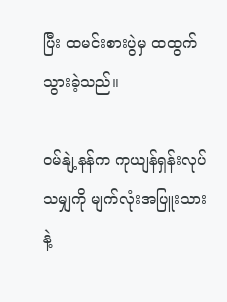ပြီး ထမင်းစားပွဲမှ ထထွက်သွားခဲ့သည်။

ဝမ်နျဲ့နန်က ကုယျန်ရှန်းလုပ်သမျှကို မျက်လုံးအပြူးသားနဲ့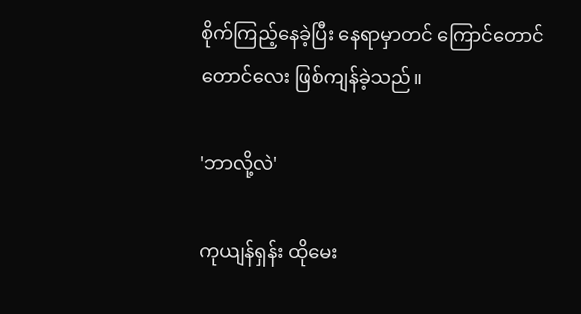စိုက်ကြည့်နေခဲ့ပြီး နေရာမှာတင် ကြောင်တောင်တောင်လေး ဖြစ်ကျန်ခဲ့သည်။

'ဘာလို့လဲ'

ကုယျန်ရှန်း ထိုမေး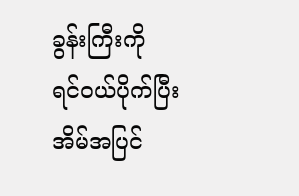ခွန်းကြီးကို ရင်ဝယ်ပိုက်ပြီး အိမ်အပြင်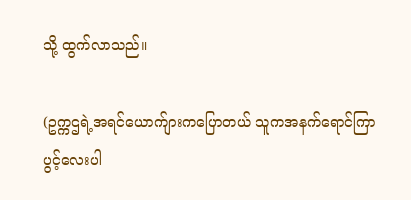သို့ ထွက်လာသည်။

(ဥက္ကဌရဲ့အရင်ယောက်ျားကပြောတယ် သူကအနက်ရောင်ကြာပွင့်လေးပါ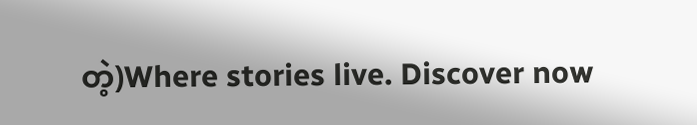တဲ့)Where stories live. Discover now